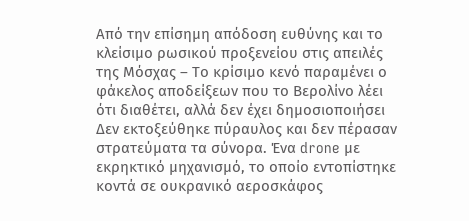Από την επίσημη απόδοση ευθύνης και το κλείσιμο ρωσικού προξενείου στις απειλές της Μόσχας – Το κρίσιμο κενό παραμένει ο φάκελος αποδείξεων που το Βερολίνο λέει ότι διαθέτει, αλλά δεν έχει δημοσιοποιήσει
Δεν εκτοξεύθηκε πύραυλος και δεν πέρασαν στρατεύματα τα σύνορα. Ένα drone με εκρηκτικό μηχανισμό, το οποίο εντοπίστηκε κοντά σε ουκρανικό αεροσκάφος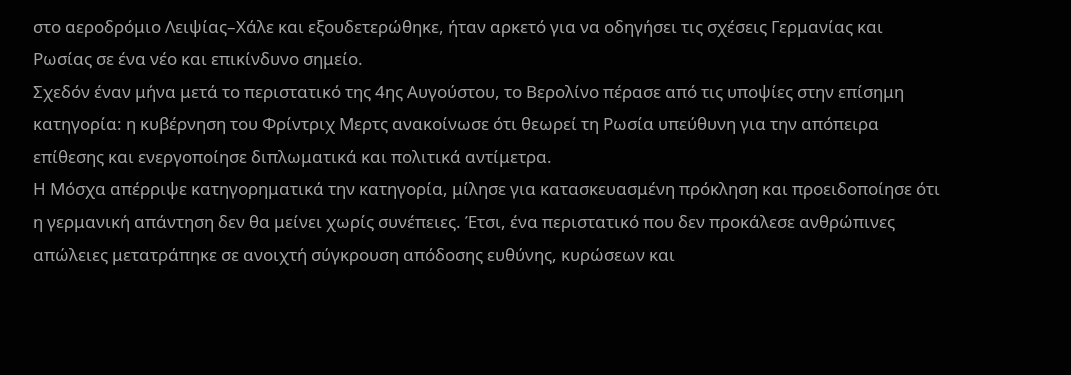στο αεροδρόμιο Λειψίας–Χάλε και εξουδετερώθηκε, ήταν αρκετό για να οδηγήσει τις σχέσεις Γερμανίας και Ρωσίας σε ένα νέο και επικίνδυνο σημείο.
Σχεδόν έναν μήνα μετά το περιστατικό της 4ης Αυγούστου, το Βερολίνο πέρασε από τις υποψίες στην επίσημη κατηγορία: η κυβέρνηση του Φρίντριχ Μερτς ανακοίνωσε ότι θεωρεί τη Ρωσία υπεύθυνη για την απόπειρα επίθεσης και ενεργοποίησε διπλωματικά και πολιτικά αντίμετρα.
Η Μόσχα απέρριψε κατηγορηματικά την κατηγορία, μίλησε για κατασκευασμένη πρόκληση και προειδοποίησε ότι η γερμανική απάντηση δεν θα μείνει χωρίς συνέπειες. Έτσι, ένα περιστατικό που δεν προκάλεσε ανθρώπινες απώλειες μετατράπηκε σε ανοιχτή σύγκρουση απόδοσης ευθύνης, κυρώσεων και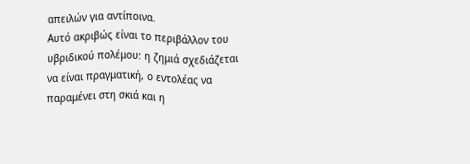απειλών για αντίποινα.
Αυτό ακριβώς είναι το περιβάλλον του υβριδικού πολέμου: η ζημιά σχεδιάζεται να είναι πραγματική, ο εντολέας να παραμένει στη σκιά και η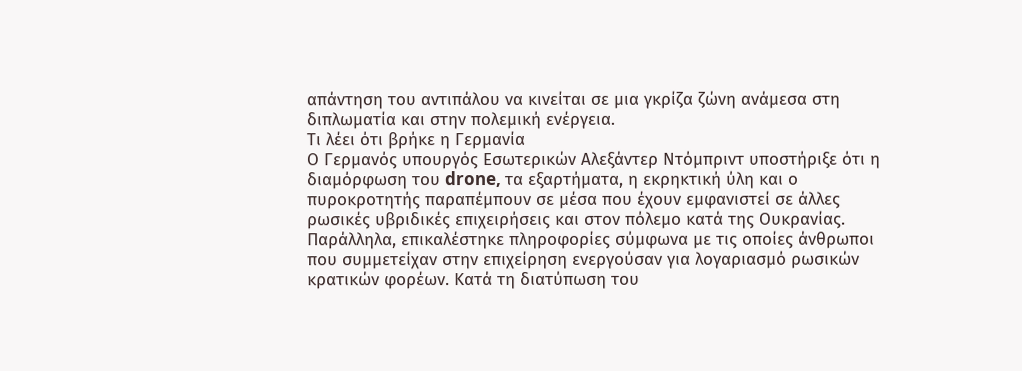απάντηση του αντιπάλου να κινείται σε μια γκρίζα ζώνη ανάμεσα στη διπλωματία και στην πολεμική ενέργεια.
Τι λέει ότι βρήκε η Γερμανία
Ο Γερμανός υπουργός Εσωτερικών Αλεξάντερ Ντόμπριντ υποστήριξε ότι η διαμόρφωση του drone, τα εξαρτήματα, η εκρηκτική ύλη και ο πυροκροτητής παραπέμπουν σε μέσα που έχουν εμφανιστεί σε άλλες ρωσικές υβριδικές επιχειρήσεις και στον πόλεμο κατά της Ουκρανίας.
Παράλληλα, επικαλέστηκε πληροφορίες σύμφωνα με τις οποίες άνθρωποι που συμμετείχαν στην επιχείρηση ενεργούσαν για λογαριασμό ρωσικών κρατικών φορέων. Κατά τη διατύπωση του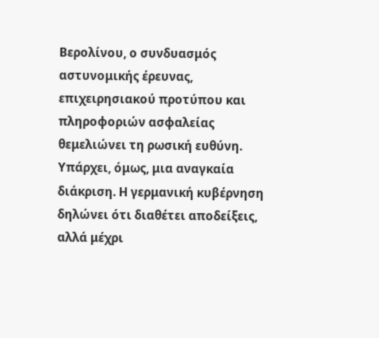Βερολίνου, ο συνδυασμός αστυνομικής έρευνας, επιχειρησιακού προτύπου και πληροφοριών ασφαλείας θεμελιώνει τη ρωσική ευθύνη.
Υπάρχει, όμως, μια αναγκαία διάκριση. Η γερμανική κυβέρνηση δηλώνει ότι διαθέτει αποδείξεις, αλλά μέχρι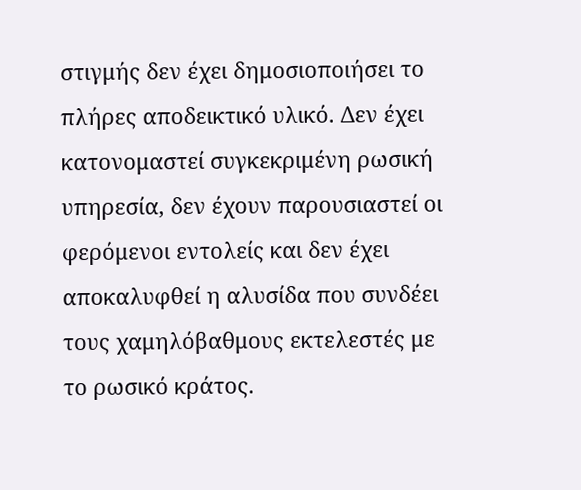στιγμής δεν έχει δημοσιοποιήσει το πλήρες αποδεικτικό υλικό. Δεν έχει κατονομαστεί συγκεκριμένη ρωσική υπηρεσία, δεν έχουν παρουσιαστεί οι φερόμενοι εντολείς και δεν έχει αποκαλυφθεί η αλυσίδα που συνδέει τους χαμηλόβαθμους εκτελεστές με το ρωσικό κράτος.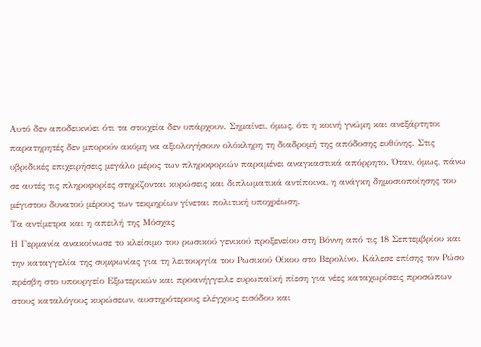Αυτό δεν αποδεικνύει ότι τα στοιχεία δεν υπάρχουν. Σημαίνει, όμως, ότι η κοινή γνώμη και ανεξάρτητοι παρατηρητές δεν μπορούν ακόμη να αξιολογήσουν ολόκληρη τη διαδρομή της απόδοσης ευθύνης. Στις υβριδικές επιχειρήσεις μεγάλο μέρος των πληροφοριών παραμένει αναγκαστικά απόρρητο. Όταν, όμως, πάνω σε αυτές τις πληροφορίες στηρίζονται κυρώσεις και διπλωματικά αντίποινα, η ανάγκη δημοσιοποίησης του μέγιστου δυνατού μέρους των τεκμηρίων γίνεται πολιτική υποχρέωση.
Τα αντίμετρα και η απειλή της Μόσχας
Η Γερμανία ανακοίνωσε το κλείσιμο του ρωσικού γενικού προξενείου στη Βόννη από τις 18 Σεπτεμβρίου και την καταγγελία της συμφωνίας για τη λειτουργία του Ρωσικού Οίκου στο Βερολίνο. Κάλεσε επίσης τον Ρώσο πρέσβη στο υπουργείο Εξωτερικών και προανήγγειλε ευρωπαϊκή πίεση για νέες καταχωρίσεις προσώπων στους καταλόγους κυρώσεων, αυστηρότερους ελέγχους εισόδου και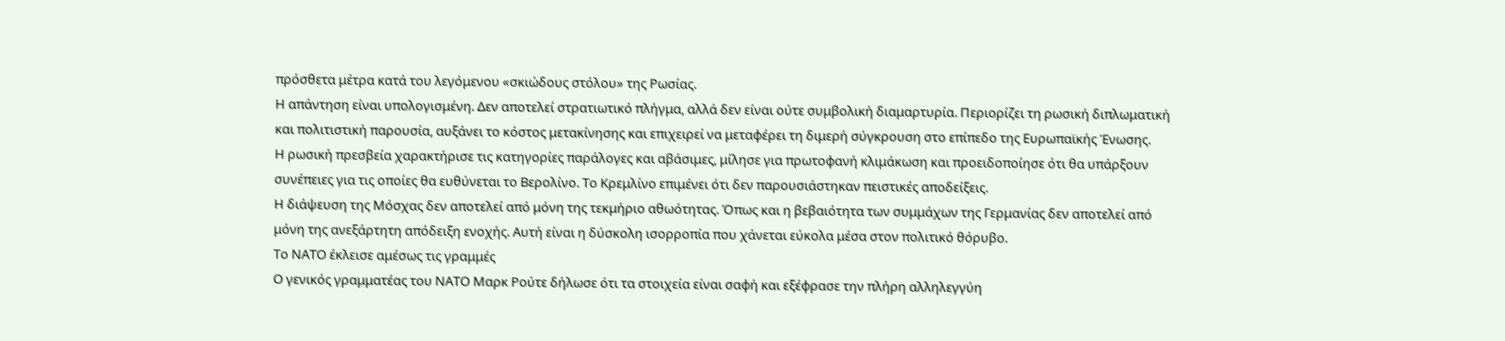πρόσθετα μέτρα κατά του λεγόμενου «σκιώδους στόλου» της Ρωσίας.
Η απάντηση είναι υπολογισμένη. Δεν αποτελεί στρατιωτικό πλήγμα, αλλά δεν είναι ούτε συμβολική διαμαρτυρία. Περιορίζει τη ρωσική διπλωματική και πολιτιστική παρουσία, αυξάνει το κόστος μετακίνησης και επιχειρεί να μεταφέρει τη διμερή σύγκρουση στο επίπεδο της Ευρωπαϊκής Ένωσης.
Η ρωσική πρεσβεία χαρακτήρισε τις κατηγορίες παράλογες και αβάσιμες, μίλησε για πρωτοφανή κλιμάκωση και προειδοποίησε ότι θα υπάρξουν συνέπειες για τις οποίες θα ευθύνεται το Βερολίνο. Το Κρεμλίνο επιμένει ότι δεν παρουσιάστηκαν πειστικές αποδείξεις.
Η διάψευση της Μόσχας δεν αποτελεί από μόνη της τεκμήριο αθωότητας. Όπως και η βεβαιότητα των συμμάχων της Γερμανίας δεν αποτελεί από μόνη της ανεξάρτητη απόδειξη ενοχής. Αυτή είναι η δύσκολη ισορροπία που χάνεται εύκολα μέσα στον πολιτικό θόρυβο.
Το ΝΑΤΟ έκλεισε αμέσως τις γραμμές
Ο γενικός γραμματέας του ΝΑΤΟ Μαρκ Ρούτε δήλωσε ότι τα στοιχεία είναι σαφή και εξέφρασε την πλήρη αλληλεγγύη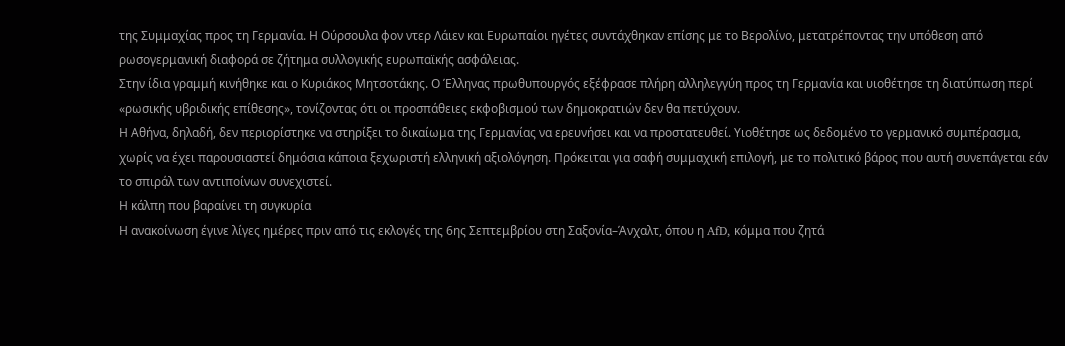της Συμμαχίας προς τη Γερμανία. Η Ούρσουλα φον ντερ Λάιεν και Ευρωπαίοι ηγέτες συντάχθηκαν επίσης με το Βερολίνο, μετατρέποντας την υπόθεση από ρωσογερμανική διαφορά σε ζήτημα συλλογικής ευρωπαϊκής ασφάλειας.
Στην ίδια γραμμή κινήθηκε και ο Κυριάκος Μητσοτάκης. Ο Έλληνας πρωθυπουργός εξέφρασε πλήρη αλληλεγγύη προς τη Γερμανία και υιοθέτησε τη διατύπωση περί «ρωσικής υβριδικής επίθεσης», τονίζοντας ότι οι προσπάθειες εκφοβισμού των δημοκρατιών δεν θα πετύχουν.
Η Αθήνα, δηλαδή, δεν περιορίστηκε να στηρίξει το δικαίωμα της Γερμανίας να ερευνήσει και να προστατευθεί. Υιοθέτησε ως δεδομένο το γερμανικό συμπέρασμα, χωρίς να έχει παρουσιαστεί δημόσια κάποια ξεχωριστή ελληνική αξιολόγηση. Πρόκειται για σαφή συμμαχική επιλογή, με το πολιτικό βάρος που αυτή συνεπάγεται εάν το σπιράλ των αντιποίνων συνεχιστεί.
Η κάλπη που βαραίνει τη συγκυρία
Η ανακοίνωση έγινε λίγες ημέρες πριν από τις εκλογές της 6ης Σεπτεμβρίου στη Σαξονία–Άνχαλτ, όπου η AfD, κόμμα που ζητά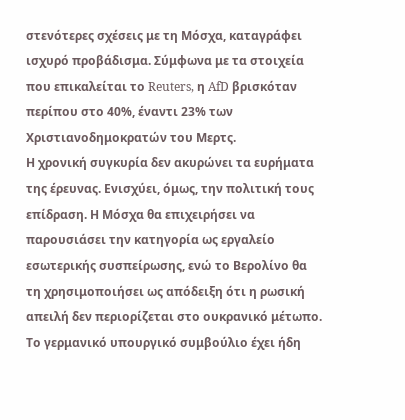στενότερες σχέσεις με τη Μόσχα, καταγράφει ισχυρό προβάδισμα. Σύμφωνα με τα στοιχεία που επικαλείται το Reuters, η AfD βρισκόταν περίπου στο 40%, έναντι 23% των Χριστιανοδημοκρατών του Μερτς.
Η χρονική συγκυρία δεν ακυρώνει τα ευρήματα της έρευνας. Ενισχύει, όμως, την πολιτική τους επίδραση. Η Μόσχα θα επιχειρήσει να παρουσιάσει την κατηγορία ως εργαλείο εσωτερικής συσπείρωσης, ενώ το Βερολίνο θα τη χρησιμοποιήσει ως απόδειξη ότι η ρωσική απειλή δεν περιορίζεται στο ουκρανικό μέτωπο.
Το γερμανικό υπουργικό συμβούλιο έχει ήδη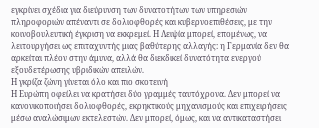εγκρίνει σχέδια για διεύρυνση των δυνατοτήτων των υπηρεσιών πληροφοριών απέναντι σε δολιοφθορές και κυβερνοεπιθέσεις, με την κοινοβουλευτική έγκριση να εκκρεμεί. Η Λειψία μπορεί, επομένως, να λειτουργήσει ως επιταχυντής μιας βαθύτερης αλλαγής: η Γερμανία δεν θα αρκείται πλέον στην άμυνα, αλλά θα διεκδικεί δυνατότητα ενεργού εξουδετέρωσης υβριδικών απειλών.
Η γκρίζα ζώνη γίνεται όλο και πιο σκοτεινή
Η Ευρώπη οφείλει να κρατήσει δύο γραμμές ταυτόχρονα. Δεν μπορεί να κανονικοποιήσει δολιοφθορές, εκρηκτικούς μηχανισμούς και επιχειρήσεις μέσω αναλώσιμων εκτελεστών. Δεν μπορεί, όμως, και να αντικαταστήσει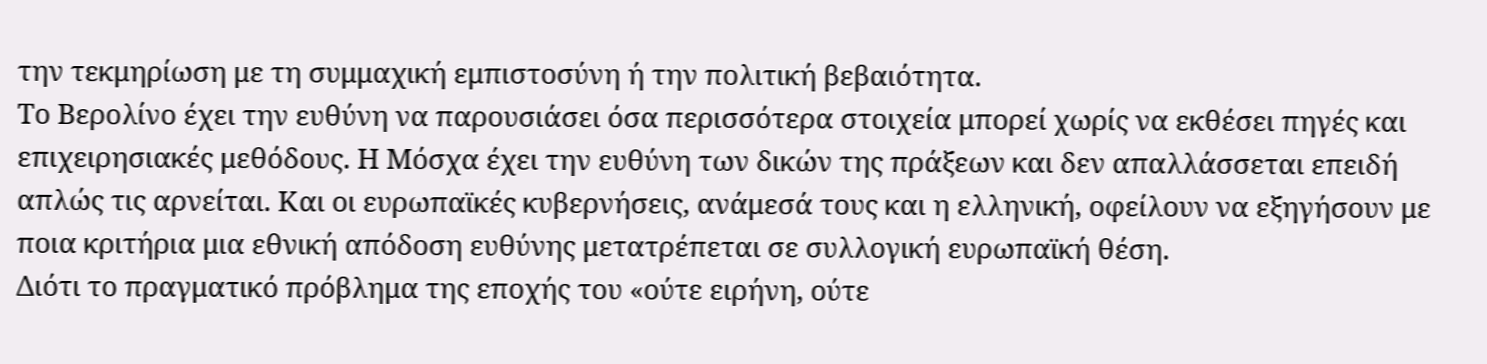την τεκμηρίωση με τη συμμαχική εμπιστοσύνη ή την πολιτική βεβαιότητα.
Το Βερολίνο έχει την ευθύνη να παρουσιάσει όσα περισσότερα στοιχεία μπορεί χωρίς να εκθέσει πηγές και επιχειρησιακές μεθόδους. Η Μόσχα έχει την ευθύνη των δικών της πράξεων και δεν απαλλάσσεται επειδή απλώς τις αρνείται. Και οι ευρωπαϊκές κυβερνήσεις, ανάμεσά τους και η ελληνική, οφείλουν να εξηγήσουν με ποια κριτήρια μια εθνική απόδοση ευθύνης μετατρέπεται σε συλλογική ευρωπαϊκή θέση.
Διότι το πραγματικό πρόβλημα της εποχής του «ούτε ειρήνη, ούτε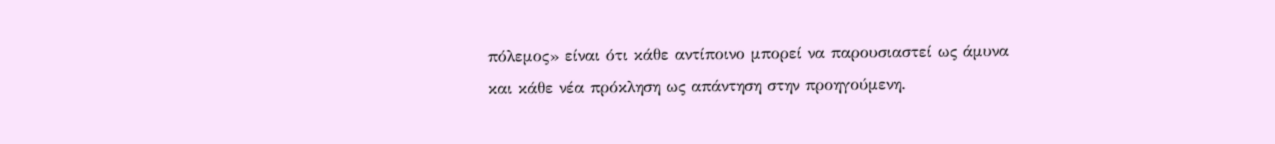πόλεμος» είναι ότι κάθε αντίποινο μπορεί να παρουσιαστεί ως άμυνα και κάθε νέα πρόκληση ως απάντηση στην προηγούμενη.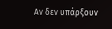Αν δεν υπάρξουν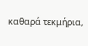καθαρά τεκμήρια,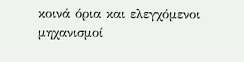κοινά όρια και ελεγχόμενοι μηχανισμοί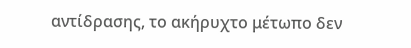αντίδρασης, το ακήρυχτο μέτωπο δεν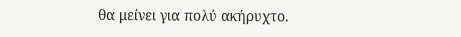θα μείνει για πολύ ακήρυχτο.